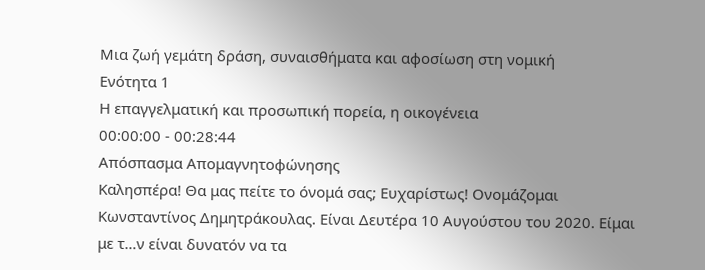Μια ζωή γεμάτη δράση, συναισθήματα και αφοσίωση στη νομική
Ενότητα 1
Η επαγγελματική και προσωπική πορεία, η οικογένεια
00:00:00 - 00:28:44
Απόσπασμα Απομαγνητοφώνησης
Καλησπέρα! Θα μας πείτε το όνομά σας; Ευχαρίστως! Ονομάζομαι Κωνσταντίνος Δημητράκουλας. Είναι Δευτέρα 10 Αυγούστου του 2020. Είμαι με τ…ν είναι δυνατόν να τα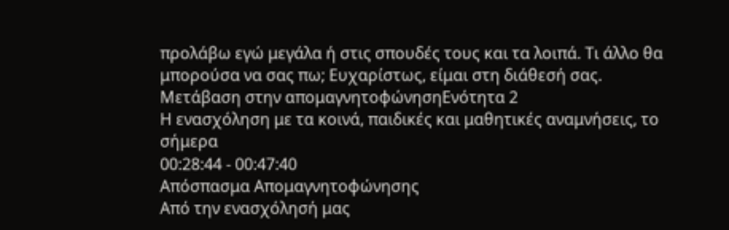προλάβω εγώ μεγάλα ή στις σπουδές τους και τα λοιπά. Τι άλλο θα μπορούσα να σας πω; Ευχαρίστως, είμαι στη διάθεσή σας.
Μετάβαση στην απομαγνητοφώνησηΕνότητα 2
Η ενασχόληση με τα κοινά, παιδικές και μαθητικές αναμνήσεις, το σήμερα
00:28:44 - 00:47:40
Απόσπασμα Απομαγνητοφώνησης
Από την ενασχόλησή μας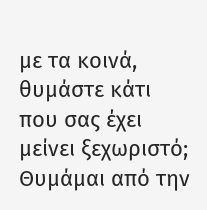με τα κοινά, θυμάστε κάτι που σας έχει μείνει ξεχωριστό; Θυμάμαι από την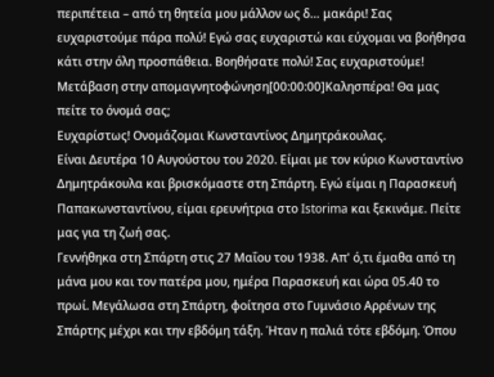περιπέτεια – από τη θητεία μου μάλλον ως δ… μακάρι! Σας ευχαριστούμε πάρα πολύ! Εγώ σας ευχαριστώ και εύχομαι να βοήθησα κάτι στην όλη προσπάθεια. Βοηθήσατε πολύ! Σας ευχαριστούμε!
Μετάβαση στην απομαγνητοφώνηση[00:00:00]Καλησπέρα! Θα μας πείτε το όνομά σας;
Ευχαρίστως! Ονομάζομαι Κωνσταντίνος Δημητράκουλας.
Είναι Δευτέρα 10 Αυγούστου του 2020. Είμαι με τον κύριο Κωνσταντίνο Δημητράκουλα και βρισκόμαστε στη Σπάρτη. Εγώ είμαι η Παρασκευή Παπακωνσταντίνου, είμαι ερευνήτρια στο Istorima και ξεκινάμε. Πείτε μας για τη ζωή σας.
Γεννήθηκα στη Σπάρτη στις 27 Μαΐου του 1938. Απ' ό,τι έμαθα από τη μάνα μου και τον πατέρα μου, ημέρα Παρασκευή και ώρα 05.40 το πρωί. Μεγάλωσα στη Σπάρτη, φοίτησα στο Γυμνάσιο Αρρένων της Σπάρτης μέχρι και την εβδόμη τάξη. Ήταν η παλιά τότε εβδόμη. Όπου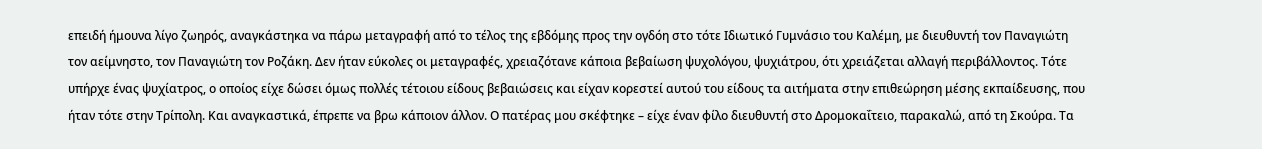επειδή ήμουνα λίγο ζωηρός, αναγκάστηκα να πάρω μεταγραφή από το τέλος της εβδόμης προς την ογδόη στο τότε Ιδιωτικό Γυμνάσιο του Καλέμη, με διευθυντή τον Παναγιώτη τον αείμνηστο, τον Παναγιώτη τον Ροζάκη. Δεν ήταν εύκολες οι μεταγραφές, χρειαζότανε κάποια βεβαίωση ψυχολόγου, ψυχιάτρου, ότι χρειάζεται αλλαγή περιβάλλοντος. Τότε υπήρχε ένας ψυχίατρος, ο οποίος είχε δώσει όμως πολλές τέτοιου είδους βεβαιώσεις και είχαν κορεστεί αυτού του είδους τα αιτήματα στην επιθεώρηση μέσης εκπαίδευσης, που ήταν τότε στην Τρίπολη. Και αναγκαστικά, έπρεπε να βρω κάποιον άλλον. Ο πατέρας μου σκέφτηκε – είχε έναν φίλο διευθυντή στο Δρομοκαΐτειο, παρακαλώ, από τη Σκούρα. Τα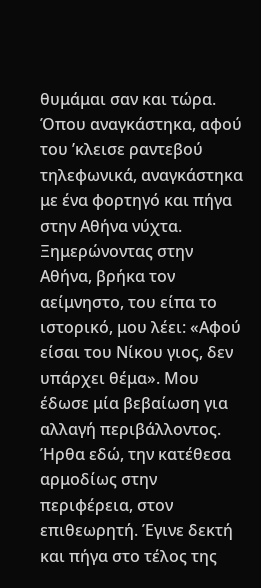θυμάμαι σαν και τώρα. Όπου αναγκάστηκα, αφού του ’κλεισε ραντεβού τηλεφωνικά, αναγκάστηκα με ένα φορτηγό και πήγα στην Αθήνα νύχτα. Ξημερώνοντας στην Αθήνα, βρήκα τον αείμνηστο, του είπα το ιστορικό, μου λέει: «Αφού είσαι του Νίκου γιος, δεν υπάρχει θέμα». Μου έδωσε μία βεβαίωση για αλλαγή περιβάλλοντος. Ήρθα εδώ, την κατέθεσα αρμοδίως στην περιφέρεια, στον επιθεωρητή. Έγινε δεκτή και πήγα στο τέλος της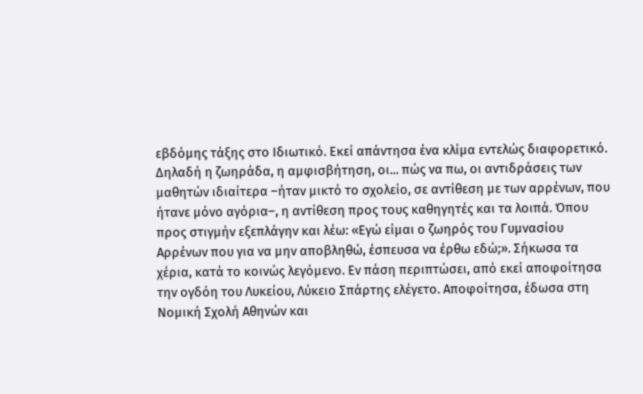εβδόμης τάξης στο Ιδιωτικό. Εκεί απάντησα ένα κλίμα εντελώς διαφορετικό. Δηλαδή η ζωηράδα, η αμφισβήτηση, οι... πώς να πω, οι αντιδράσεις των μαθητών ιδιαίτερα –ήταν μικτό το σχολείο, σε αντίθεση με των αρρένων, που ήτανε μόνο αγόρια–, η αντίθεση προς τους καθηγητές και τα λοιπά. Όπου προς στιγμήν εξεπλάγην και λέω: «Εγώ είμαι ο ζωηρός του Γυμνασίου Αρρένων που για να μην αποβληθώ, έσπευσα να έρθω εδώ;». Σήκωσα τα χέρια, κατά το κοινώς λεγόμενο. Εν πάση περιπτώσει, από εκεί αποφοίτησα την ογδόη του Λυκείου, Λύκειο Σπάρτης ελέγετο. Αποφοίτησα, έδωσα στη Νομική Σχολή Αθηνών και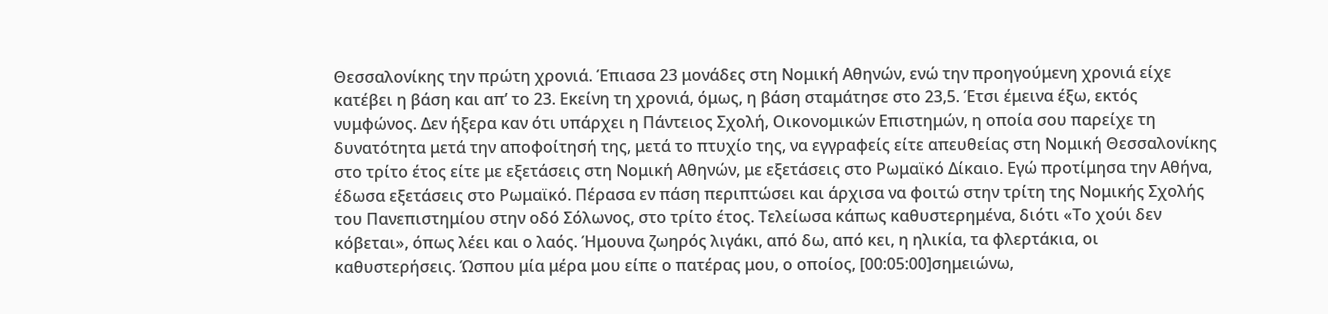Θεσσαλονίκης την πρώτη χρονιά. Έπιασα 23 μονάδες στη Νομική Αθηνών, ενώ την προηγούμενη χρονιά είχε κατέβει η βάση και απ’ το 23. Εκείνη τη χρονιά, όμως, η βάση σταμάτησε στο 23,5. Έτσι έμεινα έξω, εκτός νυμφώνος. Δεν ήξερα καν ότι υπάρχει η Πάντειος Σχολή, Οικονομικών Επιστημών, η οποία σου παρείχε τη δυνατότητα μετά την αποφοίτησή της, μετά το πτυχίο της, να εγγραφείς είτε απευθείας στη Νομική Θεσσαλονίκης στο τρίτο έτος είτε με εξετάσεις στη Νομική Αθηνών, με εξετάσεις στο Ρωμαϊκό Δίκαιο. Εγώ προτίμησα την Αθήνα, έδωσα εξετάσεις στο Ρωμαϊκό. Πέρασα εν πάση περιπτώσει και άρχισα να φοιτώ στην τρίτη της Νομικής Σχολής του Πανεπιστημίου στην οδό Σόλωνος, στο τρίτο έτος. Τελείωσα κάπως καθυστερημένα, διότι «Το χούι δεν κόβεται», όπως λέει και ο λαός. Ήμουνα ζωηρός λιγάκι, από δω, από κει, η ηλικία, τα φλερτάκια, οι καθυστερήσεις. Ώσπου μία μέρα μου είπε ο πατέρας μου, ο οποίος, [00:05:00]σημειώνω,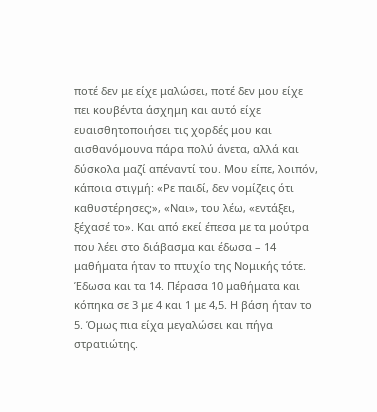ποτέ δεν με είχε μαλώσει, ποτέ δεν μου είχε πει κουβέντα άσχημη και αυτό είχε ευαισθητοποιήσει τις χορδές μου και αισθανόμουνα πάρα πολύ άνετα, αλλά και δύσκολα μαζί απέναντί του. Μου είπε, λοιπόν, κάποια στιγμή: «Ρε παιδί, δεν νομίζεις ότι καθυστέρησες;», «Ναι», του λέω, «εντάξει, ξέχασέ το». Και από εκεί έπεσα με τα μούτρα που λέει στο διάβασμα και έδωσα – 14 μαθήματα ήταν το πτυχίο της Νομικής τότε. Έδωσα και τα 14. Πέρασα 10 μαθήματα και κόπηκα σε 3 με 4 και 1 με 4,5. Η βάση ήταν το 5. Όμως πια είχα μεγαλώσει και πήγα στρατιώτης.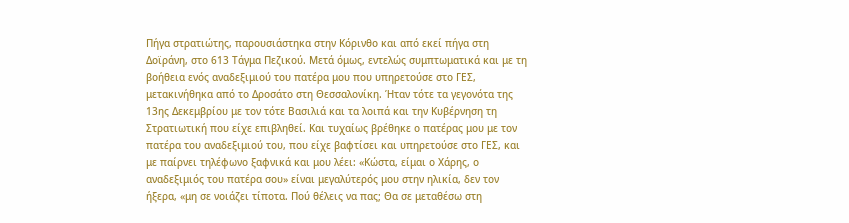Πήγα στρατιώτης, παρουσιάστηκα στην Κόρινθο και από εκεί πήγα στη Δοϊράνη, στο 613 Τάγμα Πεζικού. Μετά όμως, εντελώς συμπτωματικά και με τη βοήθεια ενός αναδεξιμιού του πατέρα μου που υπηρετούσε στο ΓΕΣ, μετακινήθηκα από το Δροσάτο στη Θεσσαλονίκη. Ήταν τότε τα γεγονότα της 13ης Δεκεμβρίου με τον τότε Βασιλιά και τα λοιπά και την Κυβέρνηση τη Στρατιωτική που είχε επιβληθεί. Και τυχαίως βρέθηκε ο πατέρας μου με τον πατέρα του αναδεξιμιού του, που είχε βαφτίσει και υπηρετούσε στο ΓΕΣ, και με παίρνει τηλέφωνο ξαφνικά και μου λέει: «Κώστα, είμαι ο Χάρης, ο αναδεξιμιός του πατέρα σου» είναι μεγαλύτερός μου στην ηλικία, δεν τον ήξερα, «μη σε νοιάζει τίποτα. Πού θέλεις να πας; Θα σε μεταθέσω στη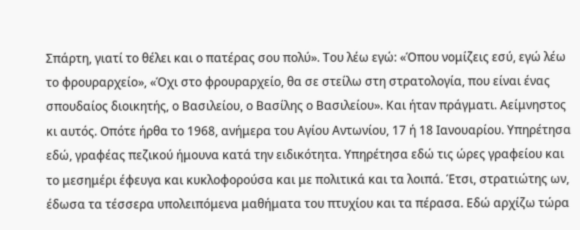Σπάρτη, γιατί το θέλει και ο πατέρας σου πολύ». Του λέω εγώ: «Όπου νομίζεις εσύ, εγώ λέω το φρουραρχείο», «Όχι στο φρουραρχείο, θα σε στείλω στη στρατολογία, που είναι ένας σπουδαίος διοικητής, ο Βασιλείου, ο Βασίλης ο Βασιλείου». Και ήταν πράγματι. Αείμνηστος κι αυτός. Οπότε ήρθα το 1968, ανήμερα του Αγίου Αντωνίου, 17 ή 18 Ιανουαρίου. Υπηρέτησα εδώ, γραφέας πεζικού ήμουνα κατά την ειδικότητα. Υπηρέτησα εδώ τις ώρες γραφείου και το μεσημέρι έφευγα και κυκλοφορούσα και με πολιτικά και τα λοιπά. Έτσι, στρατιώτης ων, έδωσα τα τέσσερα υπολειπόμενα μαθήματα του πτυχίου και τα πέρασα. Εδώ αρχίζω τώρα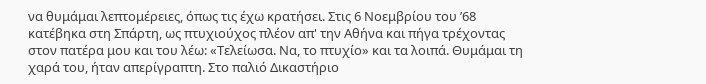να θυμάμαι λεπτομέρειες, όπως τις έχω κρατήσει. Στις 6 Νοεμβρίου του ’68 κατέβηκα στη Σπάρτη, ως πτυχιούχος πλέον απ' την Αθήνα και πήγα τρέχοντας στον πατέρα μου και του λέω: «Τελείωσα. Να, το πτυχίο» και τα λοιπά. Θυμάμαι τη χαρά του, ήταν απερίγραπτη. Στο παλιό Δικαστήριο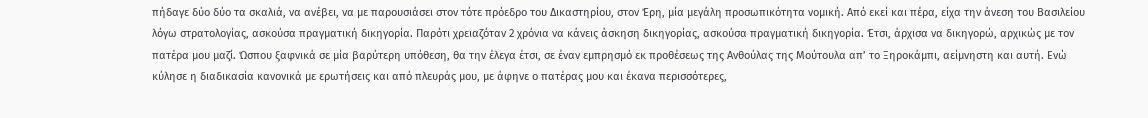πήδαγε δύο δύο τα σκαλιά, να ανέβει, να με παρουσιάσει στον τότε πρόεδρο του Δικαστηρίου, στον Έρη, μία μεγάλη προσωπικότητα νομική. Από εκεί και πέρα, είχα την άνεση του Βασιλείου λόγω στρατολογίας, ασκούσα πραγματική δικηγορία. Παρότι χρειαζόταν 2 χρόνια να κάνεις άσκηση δικηγορίας, ασκούσα πραγματική δικηγορία. Έτσι, άρχισα να δικηγορώ, αρχικώς με τον πατέρα μου μαζί. Ώσπου ξαφνικά σε μία βαρύτερη υπόθεση, θα την έλεγα έτσι, σε έναν εμπρησμό εκ προθέσεως της Ανθούλας της Μούτουλα απ’ το Ξηροκάμπι, αείμνηστη και αυτή. Ενώ κύλησε η διαδικασία κανονικά με ερωτήσεις και από πλευράς μου, με άφηνε ο πατέρας μου και έκανα περισσότερες,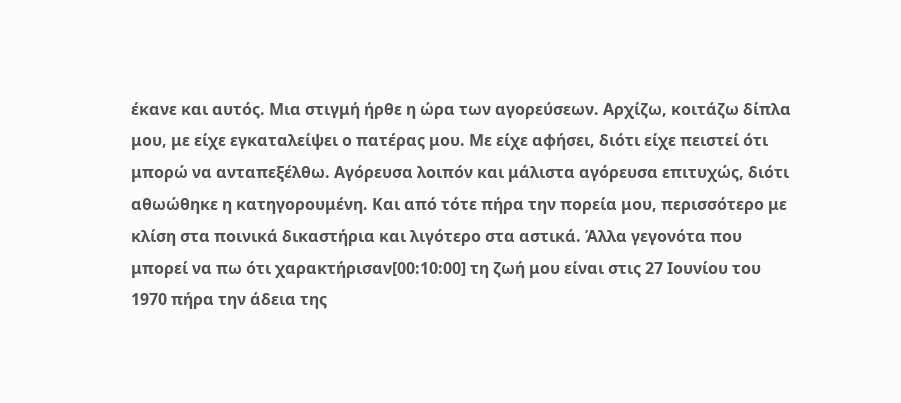έκανε και αυτός. Μια στιγμή ήρθε η ώρα των αγορεύσεων. Αρχίζω, κοιτάζω δίπλα μου, με είχε εγκαταλείψει ο πατέρας μου. Με είχε αφήσει, διότι είχε πειστεί ότι μπορώ να ανταπεξέλθω. Αγόρευσα λοιπόν και μάλιστα αγόρευσα επιτυχώς, διότι αθωώθηκε η κατηγορουμένη. Και από τότε πήρα την πορεία μου, περισσότερο με κλίση στα ποινικά δικαστήρια και λιγότερο στα αστικά. Άλλα γεγονότα που μπορεί να πω ότι χαρακτήρισαν[00:10:00] τη ζωή μου είναι στις 27 Ιουνίου του 1970 πήρα την άδεια της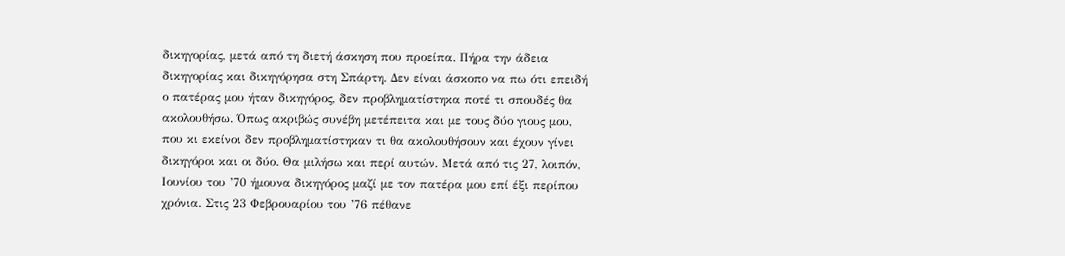δικηγορίας, μετά από τη διετή άσκηση που προείπα. Πήρα την άδεια δικηγορίας και δικηγόρησα στη Σπάρτη. Δεν είναι άσκοπο να πω ότι επειδή ο πατέρας μου ήταν δικηγόρος, δεν προβληματίστηκα ποτέ τι σπουδές θα ακολουθήσω. Όπως ακριβώς συνέβη μετέπειτα και με τους δύο γιους μου, που κι εκείνοι δεν προβληματίστηκαν τι θα ακολουθήσουν και έχουν γίνει δικηγόροι και οι δύο. Θα μιλήσω και περί αυτών. Μετά από τις 27, λοιπόν, Ιουνίου του ’70 ήμουνα δικηγόρος μαζί με τον πατέρα μου επί έξι περίπου χρόνια. Στις 23 Φεβρουαρίου του ’76 πέθανε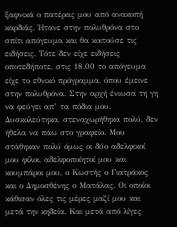ξαφνικά ο πατέρας μου από ανακοπή καρδιάς. Ήτανε στην πολυθρόνα στο σπίτι απόγευμα και θα κοιτούσε τις ειδήσεις. Τότε δεν είχε ειδήσεις οποτεδήποτε, στις 18.00 το απόγευμα είχε το εθνικό πρόγραμμα, όπου έμεινε στην πολυθρόνα. Στην αρχή ένιωσα τη γη να φεύγει απ’ τα πόδια μου. Δυσκολεύτηκα, στεναχωρήθηκα πολύ, δεν ήθελα να πάω στο γραφείο. Μου στάθηκαν πολύ όμως οι δύο αδελφικοί μου φίλοι, αδελφοποίητοί μου και κουμπάροι μου, ο Κωστής ο Γιατράκος και ο Δημοσθένης ο Ματάλας. Οι οποίοι κάθισαν όλες τις μέρες μαζί μου και μετά την κηδεία. Και μετά από λίγες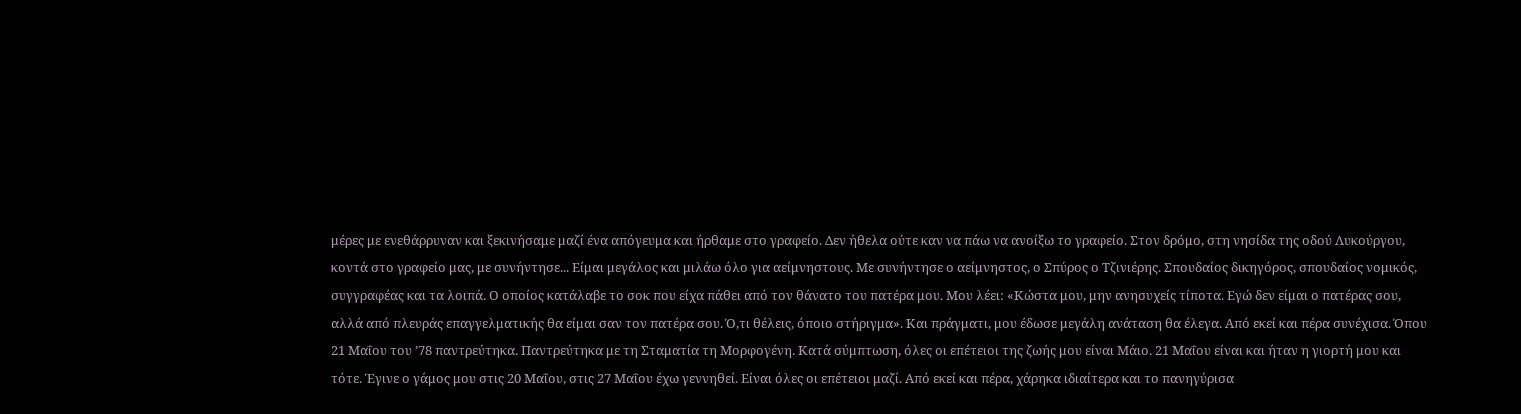μέρες με ενεθάρρυναν και ξεκινήσαμε μαζί ένα απόγευμα και ήρθαμε στο γραφείο. Δεν ήθελα ούτε καν να πάω να ανοίξω το γραφείο. Στον δρόμο, στη νησίδα της οδού Λυκούργου, κοντά στο γραφείο μας, με συνήντησε... Είμαι μεγάλος και μιλάω όλο για αείμνηστους. Με συνήντησε ο αείμνηστος, ο Σπύρος ο Τζινιέρης. Σπουδαίος δικηγόρος, σπουδαίος νομικός, συγγραφέας και τα λοιπά. Ο οποίος κατάλαβε το σοκ που είχα πάθει από τον θάνατο του πατέρα μου. Μου λέει: «Κώστα μου, μην ανησυχείς τίποτα. Εγώ δεν είμαι ο πατέρας σου, αλλά από πλευράς επαγγελματικής θα είμαι σαν τον πατέρα σου. Ό,τι θέλεις, όποιο στήριγμα». Και πράγματι, μου έδωσε μεγάλη ανάταση θα έλεγα. Από εκεί και πέρα συνέχισα. Όπου 21 Μαΐου του ’78 παντρεύτηκα. Παντρεύτηκα με τη Σταματία τη Μορφογένη. Κατά σύμπτωση, όλες οι επέτειοι της ζωής μου είναι Μάιο. 21 Μαΐου είναι και ήταν η γιορτή μου και τότε. Έγινε ο γάμος μου στις 20 Μαΐου, στις 27 Μαΐου έχω γεννηθεί. Είναι όλες οι επέτειοι μαζί. Από εκεί και πέρα, χάρηκα ιδιαίτερα και το πανηγύρισα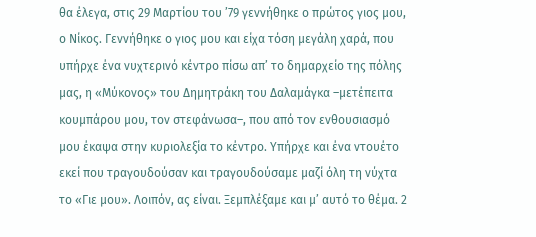θα έλεγα, στις 29 Μαρτίου του ’79 γεννήθηκε ο πρώτος γιος μου, ο Νίκος. Γεννήθηκε ο γιος μου και είχα τόση μεγάλη χαρά, που υπήρχε ένα νυχτερινό κέντρο πίσω απ’ το δημαρχείο της πόλης μας, η «Μύκονος» του Δημητράκη του Δαλαμάγκα –μετέπειτα κουμπάρου μου, τον στεφάνωσα–, που από τον ενθουσιασμό μου έκαψα στην κυριολεξία το κέντρο. Υπήρχε και ένα ντουέτο εκεί που τραγουδούσαν και τραγουδούσαμε μαζί όλη τη νύχτα το «Γιε μου». Λοιπόν, ας είναι. Ξεμπλέξαμε και μ’ αυτό το θέμα. 2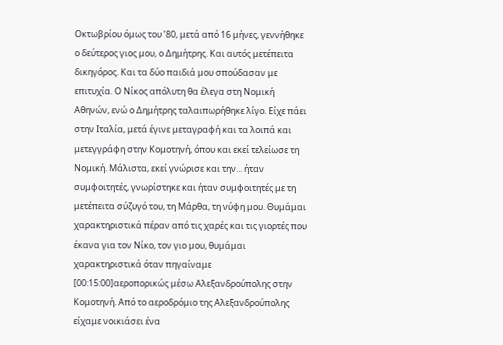Οκτωβρίου όμως του ’80, μετά από 16 μήνες, γεννήθηκε ο δεύτερος γιος μου, ο Δημήτρης. Και αυτός μετέπειτα δικηγόρος. Και τα δύο παιδιά μου σπούδασαν με επιτυχία. Ο Νίκος απόλυτη θα έλεγα στη Νομική Αθηνών, ενώ ο Δημήτρης ταλαιπωρήθηκε λίγο. Είχε πάει στην Ιταλία, μετά έγινε μεταγραφή και τα λοιπά και μετεγγράφη στην Κομοτηνή, όπου και εκεί τελείωσε τη Νομική. Μάλιστα, εκεί γνώρισε και την... ήταν συμφοιτητές, γνωρίστηκε και ήταν συμφοιτητές με τη μετέπειτα σύζυγό του, τη Μάρθα, τη νύφη μου. Θυμάμαι χαρακτηριστικά πέραν από τις χαρές και τις γιορτές που έκανα για τον Νίκο, τον γιο μου, θυμάμαι χαρακτηριστικά όταν πηγαίναμε [00:15:00]αεροπορικώς μέσω Αλεξανδρούπολης στην Κομοτηνή. Από το αεροδρόμιο της Αλεξανδρούπολης είχαμε νοικιάσει ένα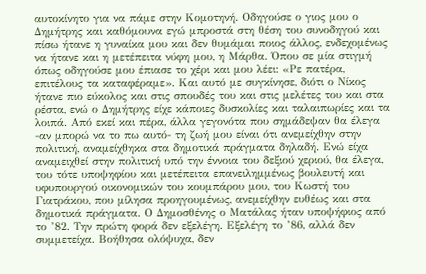αυτοκίνητο για να πάμε στην Κομοτηνή. Οδηγούσε ο γιος μου ο Δημήτρης και καθόμουνα εγώ μπροστά στη θέση του συνοδηγού και πίσω ήτανε η γυναίκα μου και δεν θυμάμαι ποιος άλλος, ενδεχομένως να ήτανε και η μετέπειτα νύφη μου, η Μάρθα. Όπου σε μία στιγμή όπως οδηγούσε μου έπιασε το χέρι και μου λέει: «Ρε πατέρα, επιτέλους τα καταφέραμε». Και αυτό με συγκίνησε, διότι ο Νίκος ήτανε πιο εύκολος και στις σπουδές του και στις μελέτες του και στα ρέστα, ενώ ο Δημήτρης είχε κάποιες δυσκολίες και ταλαιπωρίες και τα λοιπά. Από εκεί και πέρα, άλλα γεγονότα που σημάδεψαν θα έλεγα -αν μπορώ να το πω αυτό- τη ζωή μου είναι ότι ανεμείχθην στην πολιτική, αναμείχθηκα στα δημοτικά πράγματα δηλαδή. Ενώ είχα αναμειχθεί στην πολιτική υπό την έννοια του δεξιού χεριού, θα έλεγα, του τότε υποψηφίου και μετέπειτα επανειλημμένως βουλευτή και υφυπουργού οικονομικών του κουμπάρου μου, του Κωστή του Γιατράκου, που μίλησα προηγουμένως, ανεμείχθην ευθέως και στα δημοτικά πράγματα. Ο Δημοσθένης ο Ματάλας ήταν υποψήφιος από το ’82. Την πρώτη φορά δεν εξελέγη. Εξελέγη το ’86, αλλά δεν συμμετείχα. Βοήθησα ολόψυχα, δεν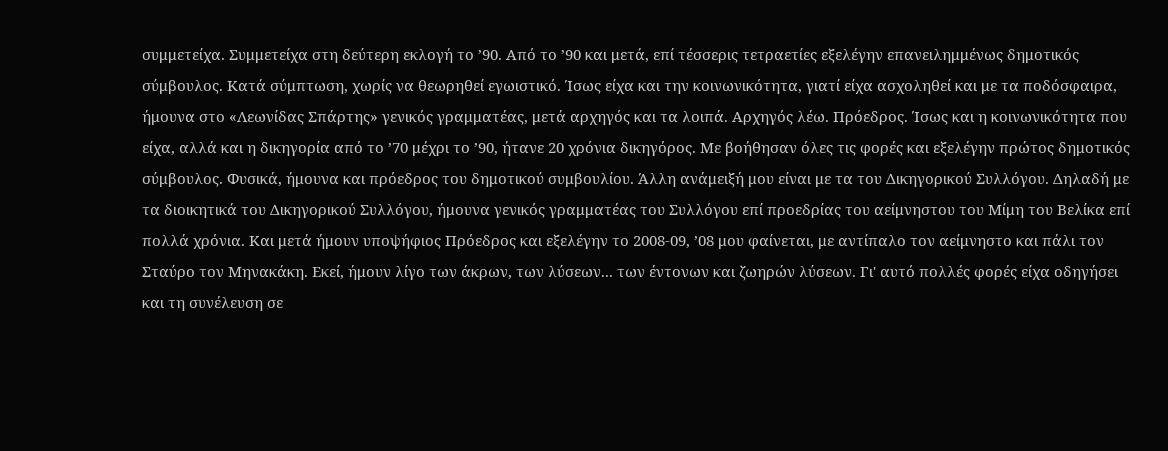συμμετείχα. Συμμετείχα στη δεύτερη εκλογή το ’90. Από το ’90 και μετά, επί τέσσερις τετραετίες εξελέγην επανειλημμένως δημοτικός σύμβουλος. Κατά σύμπτωση, χωρίς να θεωρηθεί εγωιστικό. Ίσως είχα και την κοινωνικότητα, γιατί είχα ασχοληθεί και με τα ποδόσφαιρα, ήμουνα στο «Λεωνίδας Σπάρτης» γενικός γραμματέας, μετά αρχηγός και τα λοιπά. Αρχηγός λέω. Πρόεδρος. Ίσως και η κοινωνικότητα που είχα, αλλά και η δικηγορία από το ’70 μέχρι το ’90, ήτανε 20 χρόνια δικηγόρος. Με βοήθησαν όλες τις φορές και εξελέγην πρώτος δημοτικός σύμβουλος. Φυσικά, ήμουνα και πρόεδρος του δημοτικού συμβουλίου. Άλλη ανάμειξή μου είναι με τα του Δικηγορικού Συλλόγου. Δηλαδή με τα διοικητικά του Δικηγορικού Συλλόγου, ήμουνα γενικός γραμματέας του Συλλόγου επί προεδρίας του αείμνηστου του Μίμη του Βελίκα επί πολλά χρόνια. Και μετά ήμουν υποψήφιος Πρόεδρος και εξελέγην το 2008-09, ’08 μου φαίνεται, με αντίπαλο τον αείμνηστο και πάλι τον Σταύρο τον Μηνακάκη. Εκεί, ήμουν λίγο των άκρων, των λύσεων... των έντονων και ζωηρών λύσεων. Γι' αυτό πολλές φορές είχα οδηγήσει και τη συνέλευση σε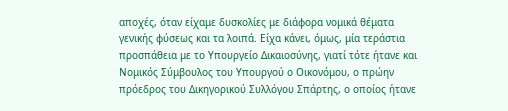αποχές, όταν είχαμε δυσκολίες με διάφορα νομικά θέματα γενικής φύσεως και τα λοιπά. Είχα κάνει, όμως, μία τεράστια προσπάθεια με το Υπουργείο Δικαιοσύνης, γιατί τότε ήτανε και Νομικός Σύμβουλος του Υπουργού ο Οικονόμου, ο πρώην πρόεδρος του Δικηγορικού Συλλόγου Σπάρτης, ο οποίος ήτανε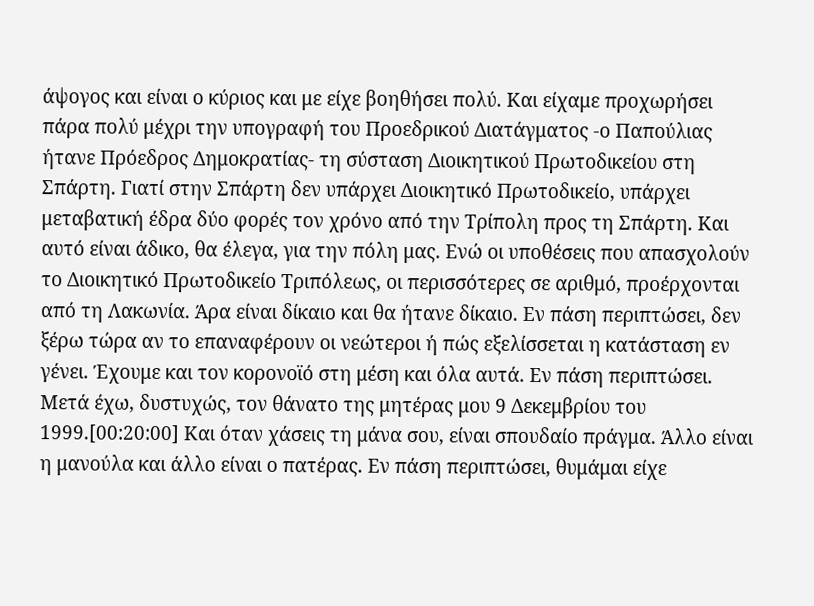άψογος και είναι ο κύριος και με είχε βοηθήσει πολύ. Και είχαμε προχωρήσει πάρα πολύ μέχρι την υπογραφή του Προεδρικού Διατάγματος -ο Παπούλιας ήτανε Πρόεδρος Δημοκρατίας- τη σύσταση Διοικητικού Πρωτοδικείου στη Σπάρτη. Γιατί στην Σπάρτη δεν υπάρχει Διοικητικό Πρωτοδικείο, υπάρχει μεταβατική έδρα δύο φορές τον χρόνο από την Τρίπολη προς τη Σπάρτη. Και αυτό είναι άδικο, θα έλεγα, για την πόλη μας. Ενώ οι υποθέσεις που απασχολούν το Διοικητικό Πρωτοδικείο Τριπόλεως, οι περισσότερες σε αριθμό, προέρχονται από τη Λακωνία. Άρα είναι δίκαιο και θα ήτανε δίκαιο. Εν πάση περιπτώσει, δεν ξέρω τώρα αν το επαναφέρουν οι νεώτεροι ή πώς εξελίσσεται η κατάσταση εν γένει. Έχουμε και τον κορονοϊό στη μέση και όλα αυτά. Εν πάση περιπτώσει. Μετά έχω, δυστυχώς, τον θάνατο της μητέρας μου 9 Δεκεμβρίου του 1999.[00:20:00] Και όταν χάσεις τη μάνα σου, είναι σπουδαίο πράγμα. Άλλο είναι η μανούλα και άλλο είναι ο πατέρας. Εν πάση περιπτώσει, θυμάμαι είχε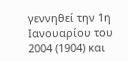γεννηθεί την 1η Ιανουαρίου του 2004 (1904) και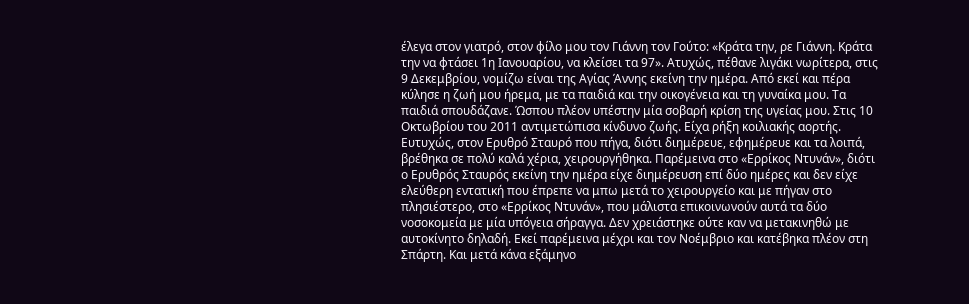έλεγα στον γιατρό, στον φίλο μου τον Γιάννη τον Γούτο: «Κράτα την, ρε Γιάννη. Κράτα την να φτάσει 1η Ιανουαρίου, να κλείσει τα 97». Ατυχώς, πέθανε λιγάκι νωρίτερα, στις 9 Δεκεμβρίου, νομίζω είναι της Αγίας Άννης εκείνη την ημέρα. Από εκεί και πέρα κύλησε η ζωή μου ήρεμα, με τα παιδιά και την οικογένεια και τη γυναίκα μου. Τα παιδιά σπουδάζανε. Ώσπου πλέον υπέστην μία σοβαρή κρίση της υγείας μου. Στις 10 Οκτωβρίου του 2011 αντιμετώπισα κίνδυνο ζωής. Είχα ρήξη κοιλιακής αορτής. Ευτυχώς, στον Ερυθρό Σταυρό που πήγα, διότι διημέρευε, εφημέρευε και τα λοιπά, βρέθηκα σε πολύ καλά χέρια, χειρουργήθηκα. Παρέμεινα στο «Ερρίκος Ντυνάν», διότι ο Ερυθρός Σταυρός εκείνη την ημέρα είχε διημέρευση επί δύο ημέρες και δεν είχε ελεύθερη εντατική που έπρεπε να μπω μετά το χειρουργείο και με πήγαν στο πλησιέστερο, στο «Ερρίκος Ντυνάν», που μάλιστα επικοινωνούν αυτά τα δύο νοσοκομεία με μία υπόγεια σήραγγα. Δεν χρειάστηκε ούτε καν να μετακινηθώ με αυτοκίνητο δηλαδή. Εκεί παρέμεινα μέχρι και τον Νοέμβριο και κατέβηκα πλέον στη Σπάρτη. Και μετά κάνα εξάμηνο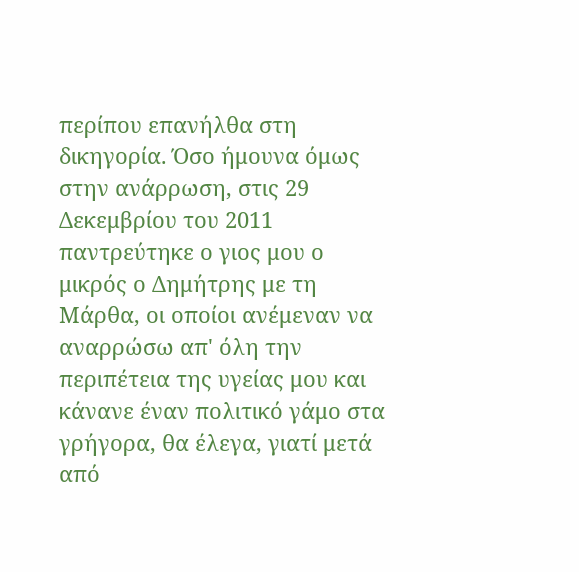περίπου επανήλθα στη δικηγορία. Όσο ήμουνα όμως στην ανάρρωση, στις 29 Δεκεμβρίου του 2011 παντρεύτηκε ο γιος μου ο μικρός ο Δημήτρης με τη Μάρθα, οι οποίοι ανέμεναν να αναρρώσω απ' όλη την περιπέτεια της υγείας μου και κάνανε έναν πολιτικό γάμο στα γρήγορα, θα έλεγα, γιατί μετά από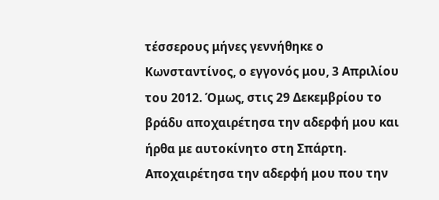τέσσερους μήνες γεννήθηκε ο Κωνσταντίνος, ο εγγονός μου, 3 Απριλίου του 2012. Όμως, στις 29 Δεκεμβρίου το βράδυ αποχαιρέτησα την αδερφή μου και ήρθα με αυτοκίνητο στη Σπάρτη. Αποχαιρέτησα την αδερφή μου που την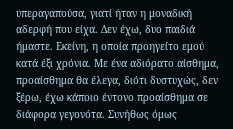υπεραγαπούσα, γιατί ήταν η μοναδική αδερφή που είχα. Δεν έχω, δυο παιδιά ήμαστε. Εκείνη, η οποία προηγείτο εμού κατά έξι χρόνια. Με ένα αδιόρατο αίσθημα, προαίσθημα θα έλεγα, διότι δυστυχώς, δεν ξέρω, έχω κάποιο έντονο προαίσθημα σε διάφορα γεγονότα. Συνήθως όμως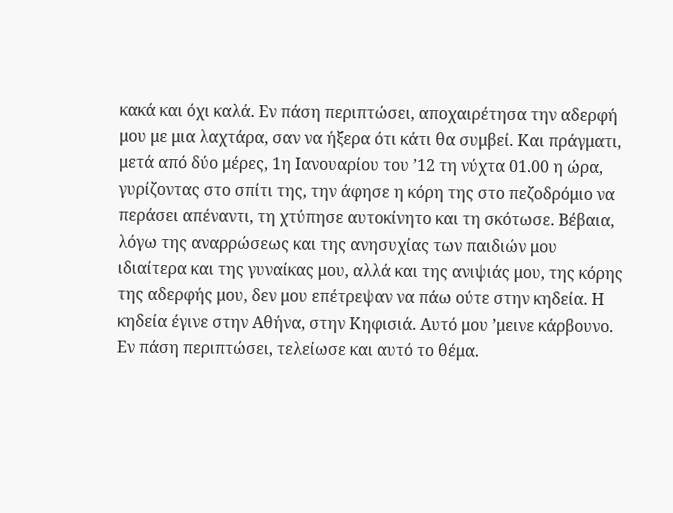κακά και όχι καλά. Εν πάση περιπτώσει, αποχαιρέτησα την αδερφή μου με μια λαχτάρα, σαν να ήξερα ότι κάτι θα συμβεί. Και πράγματι, μετά από δύο μέρες, 1η Ιανουαρίου του ’12 τη νύχτα 01.00 η ώρα, γυρίζοντας στο σπίτι της, την άφησε η κόρη της στο πεζοδρόμιο να περάσει απέναντι, τη χτύπησε αυτοκίνητο και τη σκότωσε. Βέβαια, λόγω της αναρρώσεως και της ανησυχίας των παιδιών μου ιδιαίτερα και της γυναίκας μου, αλλά και της ανιψιάς μου, της κόρης της αδερφής μου, δεν μου επέτρεψαν να πάω ούτε στην κηδεία. Η κηδεία έγινε στην Αθήνα, στην Κηφισιά. Αυτό μου ’μεινε κάρβουνο. Εν πάση περιπτώσει, τελείωσε και αυτό το θέμα.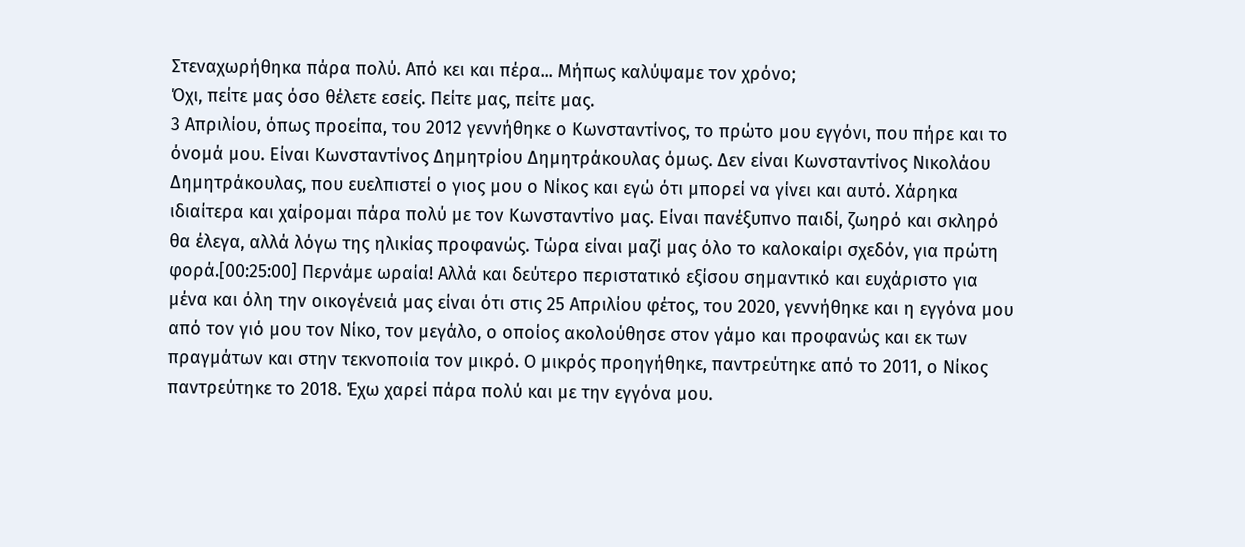Στεναχωρήθηκα πάρα πολύ. Από κει και πέρα... Μήπως καλύψαμε τον χρόνο;
Όχι, πείτε μας όσο θέλετε εσείς. Πείτε μας, πείτε μας.
3 Απριλίου, όπως προείπα, του 2012 γεννήθηκε ο Κωνσταντίνος, το πρώτο μου εγγόνι, που πήρε και το όνομά μου. Είναι Κωνσταντίνος Δημητρίου Δημητράκουλας όμως. Δεν είναι Κωνσταντίνος Νικολάου Δημητράκουλας, που ευελπιστεί ο γιος μου ο Νίκος και εγώ ότι μπορεί να γίνει και αυτό. Χάρηκα ιδιαίτερα και χαίρομαι πάρα πολύ με τον Κωνσταντίνο μας. Είναι πανέξυπνο παιδί, ζωηρό και σκληρό θα έλεγα, αλλά λόγω της ηλικίας προφανώς. Τώρα είναι μαζί μας όλο το καλοκαίρι σχεδόν, για πρώτη φορά.[00:25:00] Περνάμε ωραία! Αλλά και δεύτερο περιστατικό εξίσου σημαντικό και ευχάριστο για μένα και όλη την οικογένειά μας είναι ότι στις 25 Απριλίου φέτος, του 2020, γεννήθηκε και η εγγόνα μου από τον γιό μου τον Νίκο, τον μεγάλο, ο οποίος ακολούθησε στον γάμο και προφανώς και εκ των πραγμάτων και στην τεκνοποιία τον μικρό. Ο μικρός προηγήθηκε, παντρεύτηκε από το 2011, ο Νίκος παντρεύτηκε το 2018. Έχω χαρεί πάρα πολύ και με την εγγόνα μου.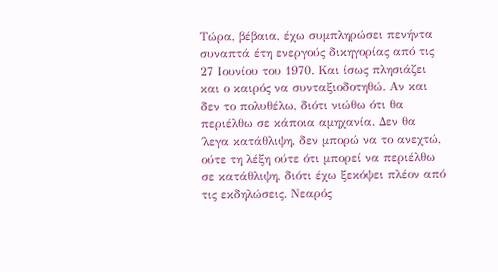Τώρα, βέβαια, έχω συμπληρώσει πενήντα συναπτά έτη ενεργούς δικηγορίας από τις 27 Ιουνίου του 1970. Και ίσως πλησιάζει και ο καιρός να συνταξιοδοτηθώ. Αν και δεν το πολυθέλω, διότι νιώθω ότι θα περιέλθω σε κάποια αμηχανία. Δεν θα ΄λεγα κατάθλιψη, δεν μπορώ να το ανεχτώ, ούτε τη λέξη ούτε ότι μπορεί να περιέλθω σε κατάθλιψη, διότι έχω ξεκόψει πλέον από τις εκδηλώσεις. Νεαρός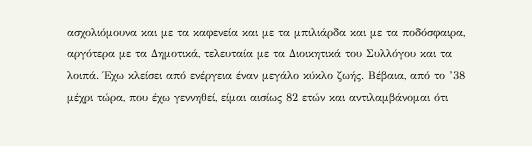ασχολιόμουνα και με τα καφενεία και με τα μπιλιάρδα και με τα ποδόσφαιρα, αργότερα με τα Δημοτικά, τελευταία με τα Διοικητικά του Συλλόγου και τα λοιπά. Έχω κλείσει από ενέργεια έναν μεγάλο κύκλο ζωής. Βέβαια, από το ’38 μέχρι τώρα, που έχω γεννηθεί, είμαι αισίως 82 ετών και αντιλαμβάνομαι ότι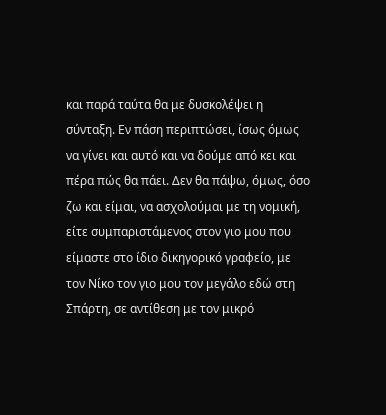και παρά ταύτα θα με δυσκολέψει η σύνταξη. Εν πάση περιπτώσει, ίσως όμως να γίνει και αυτό και να δούμε από κει και πέρα πώς θα πάει. Δεν θα πάψω, όμως, όσο ζω και είμαι, να ασχολούμαι με τη νομική, είτε συμπαριστάμενος στον γιο μου που είμαστε στο ίδιο δικηγορικό γραφείο, με τον Νίκο τον γιο μου τον μεγάλο εδώ στη Σπάρτη, σε αντίθεση με τον μικρό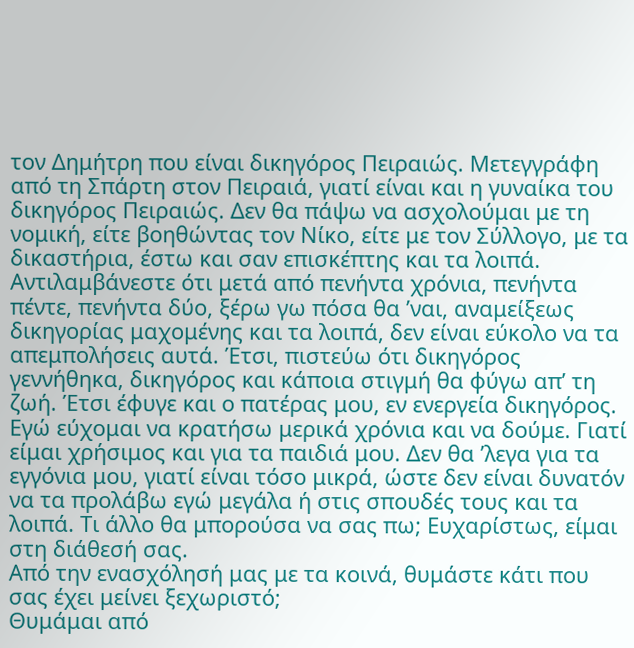τον Δημήτρη που είναι δικηγόρος Πειραιώς. Μετεγγράφη από τη Σπάρτη στον Πειραιά, γιατί είναι και η γυναίκα του δικηγόρος Πειραιώς. Δεν θα πάψω να ασχολούμαι με τη νομική, είτε βοηθώντας τον Νίκο, είτε με τον Σύλλογο, με τα δικαστήρια, έστω και σαν επισκέπτης και τα λοιπά. Αντιλαμβάνεστε ότι μετά από πενήντα χρόνια, πενήντα πέντε, πενήντα δύο, ξέρω γω πόσα θα ’ναι, αναμείξεως δικηγορίας μαχομένης και τα λοιπά, δεν είναι εύκολο να τα απεμπολήσεις αυτά. Έτσι, πιστεύω ότι δικηγόρος γεννήθηκα, δικηγόρος και κάποια στιγμή θα φύγω απ’ τη ζωή. Έτσι έφυγε και ο πατέρας μου, εν ενεργεία δικηγόρος. Εγώ εύχομαι να κρατήσω μερικά χρόνια και να δούμε. Γιατί είμαι χρήσιμος και για τα παιδιά μου. Δεν θα ’λεγα για τα εγγόνια μου, γιατί είναι τόσο μικρά, ώστε δεν είναι δυνατόν να τα προλάβω εγώ μεγάλα ή στις σπουδές τους και τα λοιπά. Τι άλλο θα μπορούσα να σας πω; Ευχαρίστως, είμαι στη διάθεσή σας.
Από την ενασχόλησή μας με τα κοινά, θυμάστε κάτι που σας έχει μείνει ξεχωριστό;
Θυμάμαι από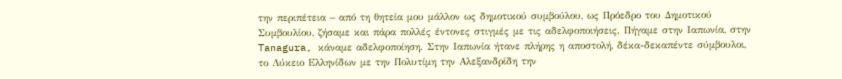την περιπέτεια – από τη θητεία μου μάλλον ως δημοτικού συμβούλου, ως Πρόεδρο του Δημοτικού Συμβουλίου, ζήσαμε και πάρα πολλές έντονες στιγμές με τις αδελφοποιήσεις. Πήγαμε στην Ιαπωνία, στην Tanagura, κάναμε αδελφοποίηση. Στην Ιαπωνία ήτανε πλήρης η αποστολή, δέκα-δεκαπέντε σύμβουλοι, το Λύκειο Ελληνίδων με την Πολυτίμη την Αλεξανδρίδη την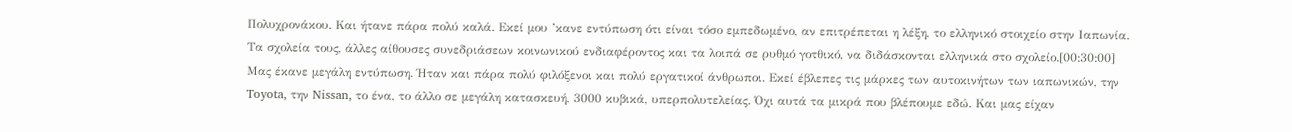Πολυχρονάκου. Και ήτανε πάρα πολύ καλά. Εκεί μου ’κανε εντύπωση ότι είναι τόσο εμπεδωμένο, αν επιτρέπεται η λέξη, το ελληνικό στοιχείο στην Ιαπωνία. Τα σχολεία τους, άλλες αίθουσες συνεδριάσεων κοινωνικού ενδιαφέροντος και τα λοιπά σε ρυθμό γοτθικό, να διδάσκονται ελληνικά στο σχολείο.[00:30:00] Μας έκανε μεγάλη εντύπωση. Ήταν και πάρα πολύ φιλόξενοι και πολύ εργατικοί άνθρωποι. Εκεί έβλεπες τις μάρκες των αυτοκινήτων των ιαπωνικών, την Toyota, την Nissan, το ένα, το άλλο σε μεγάλη κατασκευή, 3000 κυβικά, υπερπολυτελείας. Όχι αυτά τα μικρά που βλέπουμε εδώ. Και μας είχαν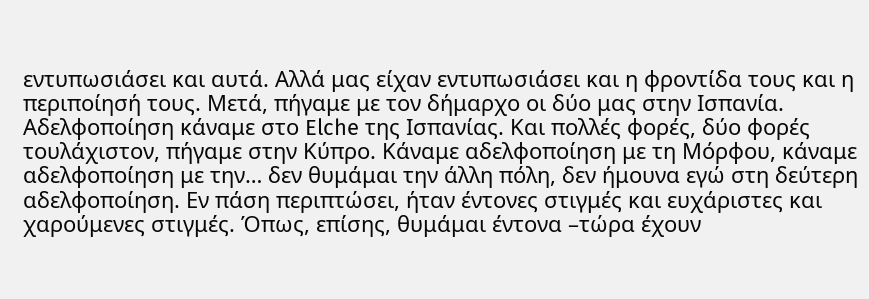εντυπωσιάσει και αυτά. Αλλά μας είχαν εντυπωσιάσει και η φροντίδα τους και η περιποίησή τους. Μετά, πήγαμε με τον δήμαρχο οι δύο μας στην Ισπανία. Αδελφοποίηση κάναμε στο Elche της Ισπανίας. Και πολλές φορές, δύο φορές τουλάχιστον, πήγαμε στην Κύπρο. Κάναμε αδελφοποίηση με τη Μόρφου, κάναμε αδελφοποίηση με την… δεν θυμάμαι την άλλη πόλη, δεν ήμουνα εγώ στη δεύτερη αδελφοποίηση. Εν πάση περιπτώσει, ήταν έντονες στιγμές και ευχάριστες και χαρούμενες στιγμές. Όπως, επίσης, θυμάμαι έντονα –τώρα έχουν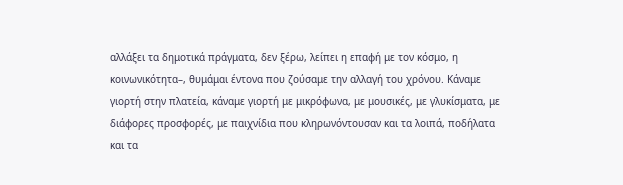αλλάξει τα δημοτικά πράγματα, δεν ξέρω, λείπει η επαφή με τον κόσμο, η κοινωνικότητα–, θυμάμαι έντονα που ζούσαμε την αλλαγή του χρόνου. Κάναμε γιορτή στην πλατεία, κάναμε γιορτή με μικρόφωνα, με μουσικές, με γλυκίσματα, με διάφορες προσφορές, με παιχνίδια που κληρωνόντουσαν και τα λοιπά, ποδήλατα και τα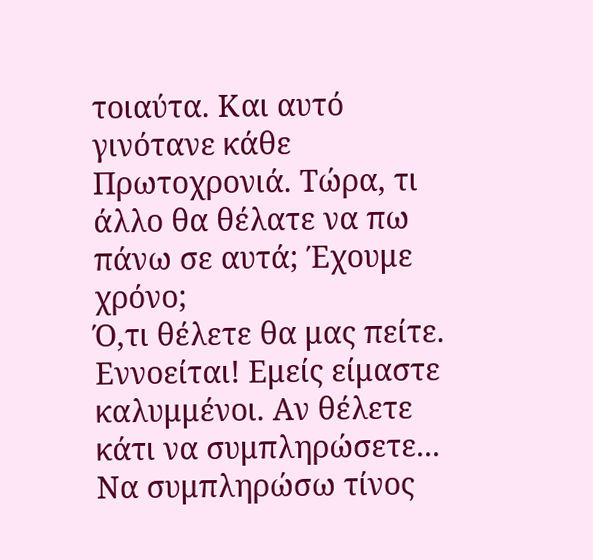τοιαύτα. Και αυτό γινότανε κάθε Πρωτοχρονιά. Τώρα, τι άλλο θα θέλατε να πω πάνω σε αυτά; Έχουμε χρόνο;
Ό,τι θέλετε θα μας πείτε. Εννοείται! Εμείς είμαστε καλυμμένοι. Αν θέλετε κάτι να συμπληρώσετε...
Να συμπληρώσω τίνος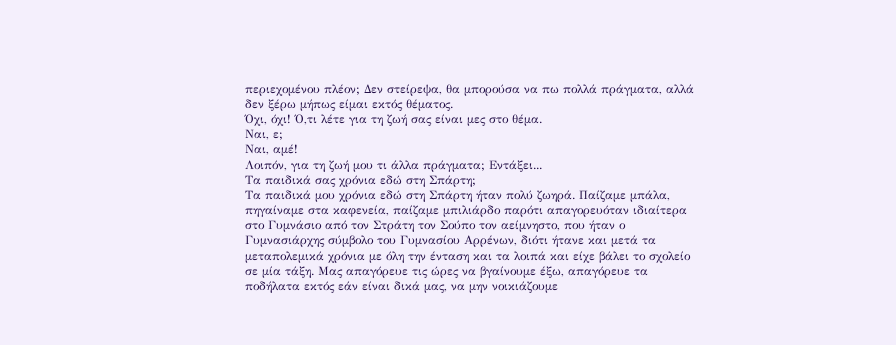περιεχομένου πλέον; Δεν στείρεψα, θα μπορούσα να πω πολλά πράγματα, αλλά δεν ξέρω μήπως είμαι εκτός θέματος.
Όχι, όχι! Ό,τι λέτε για τη ζωή σας είναι μες στο θέμα.
Ναι, ε;
Ναι, αμέ!
Λοιπόν, για τη ζωή μου τι άλλα πράγματα; Εντάξει...
Τα παιδικά σας χρόνια εδώ στη Σπάρτη;
Τα παιδικά μου χρόνια εδώ στη Σπάρτη ήταν πολύ ζωηρά. Παίζαμε μπάλα, πηγαίναμε στα καφενεία, παίζαμε μπιλιάρδο παρότι απαγορευόταν ιδιαίτερα στο Γυμνάσιο από τον Στράτη τον Σούπο τον αείμνηστο, που ήταν ο Γυμνασιάρχης σύμβολο του Γυμνασίου Αρρένων, διότι ήτανε και μετά τα μεταπολεμικά χρόνια με όλη την ένταση και τα λοιπά και είχε βάλει το σχολείο σε μία τάξη. Μας απαγόρευε τις ώρες να βγαίνουμε έξω, απαγόρευε τα ποδήλατα εκτός εάν είναι δικά μας, να μην νοικιάζουμε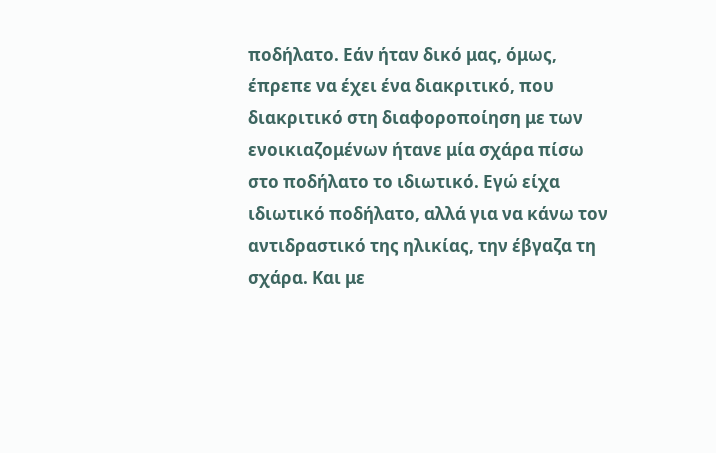ποδήλατο. Εάν ήταν δικό μας, όμως, έπρεπε να έχει ένα διακριτικό, που διακριτικό στη διαφοροποίηση με των ενοικιαζομένων ήτανε μία σχάρα πίσω στο ποδήλατο το ιδιωτικό. Εγώ είχα ιδιωτικό ποδήλατο, αλλά για να κάνω τον αντιδραστικό της ηλικίας, την έβγαζα τη σχάρα. Και με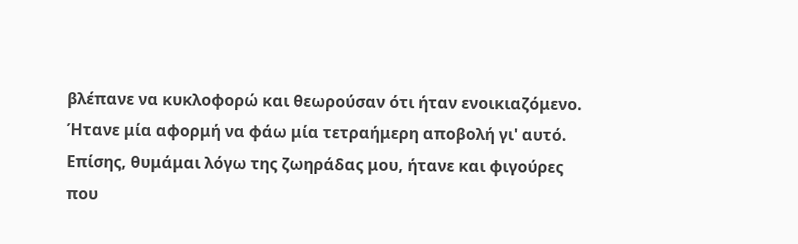βλέπανε να κυκλοφορώ και θεωρούσαν ότι ήταν ενοικιαζόμενο. Ήτανε μία αφορμή να φάω μία τετραήμερη αποβολή γι' αυτό. Επίσης, θυμάμαι λόγω της ζωηράδας μου, ήτανε και φιγούρες που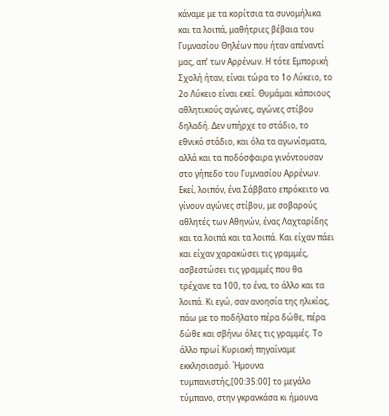κάναμε με τα κορίτσια τα συνομήλικα και τα λοιπά, μαθήτριες βέβαια του Γυμνασίου Θηλέων που ήταν απέναντί μας, απ’ των Αρρένων. Η τότε Εμπορική Σχολή ήταν, είναι τώρα το 1ο Λύκειο, το 2ο Λύκειο είναι εκεί. Θυμάμαι κάποιους αθλητικούς αγώνες, αγώνες στίβου δηλαδή. Δεν υπήρχε το στάδιο, το εθνικό στάδιο, και όλα τα αγωνίσματα, αλλά και τα ποδόσφαιρα γινόντουσαν στο γήπεδο του Γυμνασίου Αρρένων. Εκεί, λοιπόν, ένα Σάββατο επρόκειτο να γίνουν αγώνες στίβου, με σοβαρούς αθλητές των Αθηνών, ένας Λαχταρίδης και τα λοιπά και τα λοιπά. Και είχαν πάει και είχαν χαρακώσει τις γραμμές, ασβεστώσει τις γραμμές που θα τρέχανε τα 100, το ένα, το άλλο και τα λοιπά. Κι εγώ, σαν ανοησία της ηλικίας, πάω με το ποδήλατο πέρα δώθε, πέρα δώθε και σβήνω όλες τις γραμμές. Το άλλο πρωί Κυριακή πηγαίναμε εκκλησιασμό. Ήμουνα τυμπανιστής,[00:35:00] το μεγάλο τύμπανο, στην γκρανκάσα κι ήμουνα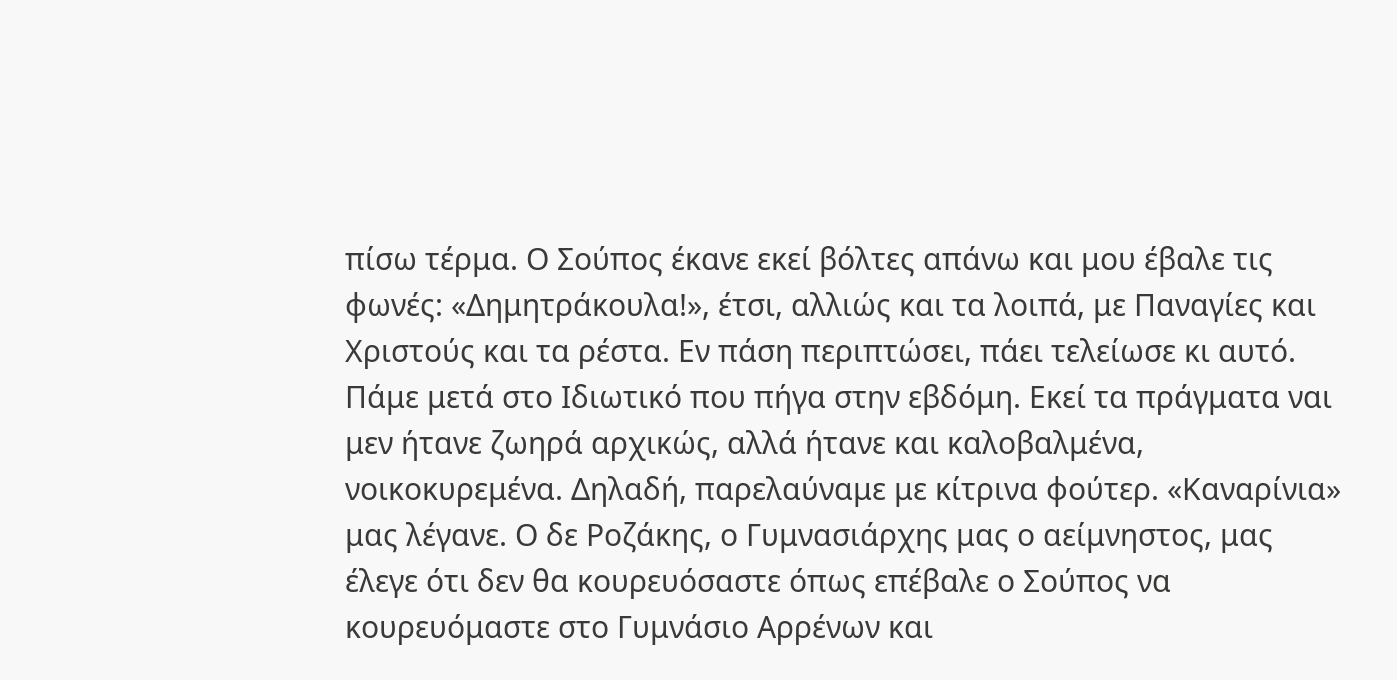πίσω τέρμα. Ο Σούπος έκανε εκεί βόλτες απάνω και μου έβαλε τις φωνές: «Δημητράκουλα!», έτσι, αλλιώς και τα λοιπά, με Παναγίες και Χριστούς και τα ρέστα. Εν πάση περιπτώσει, πάει τελείωσε κι αυτό. Πάμε μετά στο Ιδιωτικό που πήγα στην εβδόμη. Εκεί τα πράγματα ναι μεν ήτανε ζωηρά αρχικώς, αλλά ήτανε και καλοβαλμένα, νοικοκυρεμένα. Δηλαδή, παρελαύναμε με κίτρινα φούτερ. «Καναρίνια» μας λέγανε. Ο δε Ροζάκης, ο Γυμνασιάρχης μας ο αείμνηστος, μας έλεγε ότι δεν θα κουρευόσαστε όπως επέβαλε ο Σούπος να κουρευόμαστε στο Γυμνάσιο Αρρένων και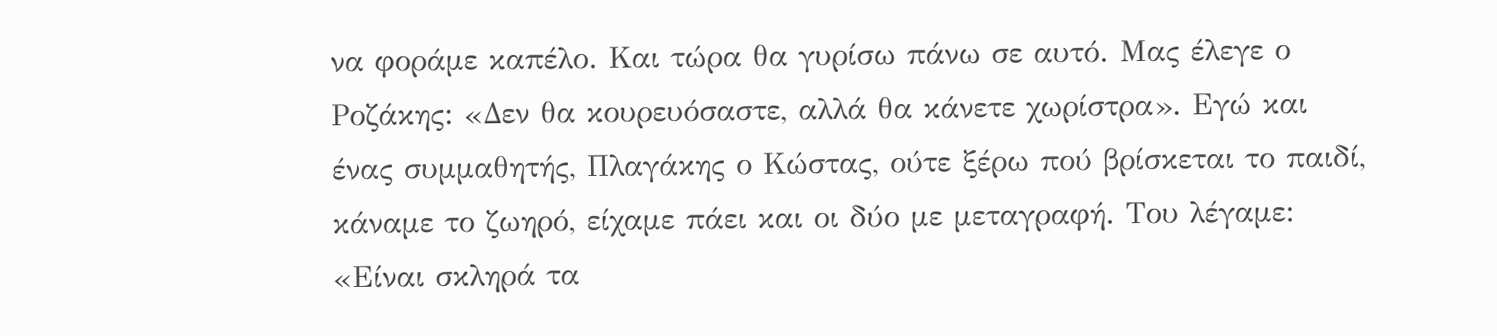να φοράμε καπέλο. Και τώρα θα γυρίσω πάνω σε αυτό. Μας έλεγε ο Ροζάκης: «Δεν θα κουρευόσαστε, αλλά θα κάνετε χωρίστρα». Εγώ και ένας συμμαθητής, Πλαγάκης ο Κώστας, ούτε ξέρω πού βρίσκεται το παιδί, κάναμε το ζωηρό, είχαμε πάει και οι δύο με μεταγραφή. Του λέγαμε: «Είναι σκληρά τα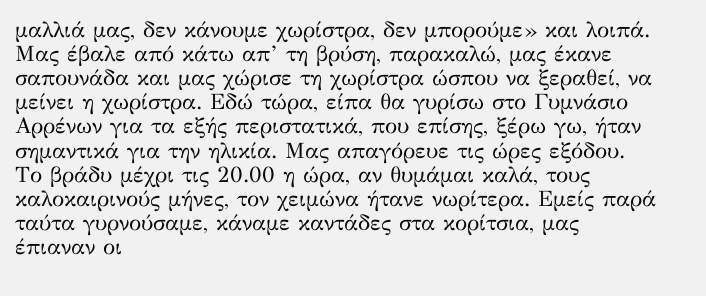μαλλιά μας, δεν κάνουμε χωρίστρα, δεν μπορούμε» και λοιπά. Μας έβαλε από κάτω απ’ τη βρύση, παρακαλώ, μας έκανε σαπουνάδα και μας χώρισε τη χωρίστρα ώσπου να ξεραθεί, να μείνει η χωρίστρα. Εδώ τώρα, είπα θα γυρίσω στο Γυμνάσιο Αρρένων για τα εξής περιστατικά, που επίσης, ξέρω γω, ήταν σημαντικά για την ηλικία. Μας απαγόρευε τις ώρες εξόδου. Το βράδυ μέχρι τις 20.00 η ώρα, αν θυμάμαι καλά, τους καλοκαιρινούς μήνες, τον χειμώνα ήτανε νωρίτερα. Εμείς παρά ταύτα γυρνούσαμε, κάναμε καντάδες στα κορίτσια, μας έπιαναν οι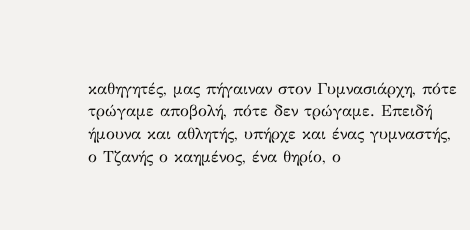καθηγητές, μας πήγαιναν στον Γυμνασιάρχη, πότε τρώγαμε αποβολή, πότε δεν τρώγαμε. Επειδή ήμουνα και αθλητής, υπήρχε και ένας γυμναστής, ο Τζανής ο καημένος, ένα θηρίο, ο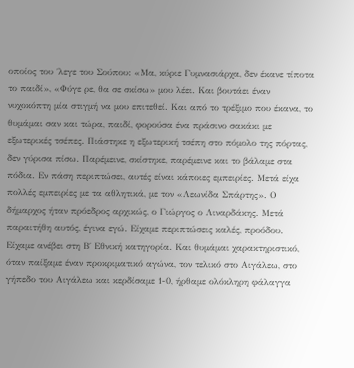οποίος του ΄λεγε του Σούπου: «Μα, κύριε Γυμνασιάρχα, δεν έκανε τίποτα το παιδί», «Φύγε ρε, θα σε σκίσω» μου λέει. Και βουτάει έναν νυχοκόπτη μία στιγμή να μου επιτεθεί. Και από το τρέξιμο που έκανα, το θυμάμαι σαν και τώρα, παιδί, φορούσα ένα πράσινο σακάκι με εξωτερικές τσέπες. Πιάστηκε η εξωτερική τσέπη στο πόμολο της πόρτας, δεν γύρισα πίσω. Παρέμεινε, σκίστηκε, παρέμεινε και το βάλαμε στα πόδια. Εν πάση περιπτώσει, αυτές είναι κάποιες εμπειρίες. Μετά είχα πολλές εμπειρίες με τα αθλητικά, με τον «Λεωνίδα Σπάρτης». Ο δήμαρχος ήταν πρόεδρος αρχικώς, ο Γιώργος ο Λιναρδάκης. Μετά παραιτήθη αυτός, έγινα εγώ. Είχαμε περιπτώσεις καλές, προόδου. Είχαμε ανέβει στη Β΄ Εθνική κατηγορία. Και θυμάμαι χαρακτηριστικό, όταν παίξαμε έναν προκριματικό αγώνα, τον τελικό στο Αιγάλεω, στο γήπεδο του Αιγάλεω και κερδίσαμε 1-0, ήρθαμε ολόκληρη φάλαγγα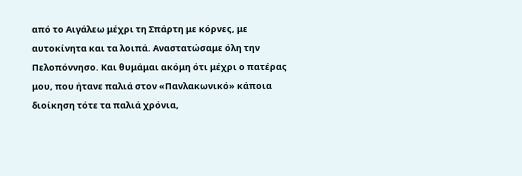από το Αιγάλεω μέχρι τη Σπάρτη με κόρνες, με αυτοκίνητα και τα λοιπά. Αναστατώσαμε όλη την Πελοπόννησο. Και θυμάμαι ακόμη ότι μέχρι ο πατέρας μου, που ήτανε παλιά στον «Πανλακωνικό» κάποια διοίκηση τότε τα παλιά χρόνια,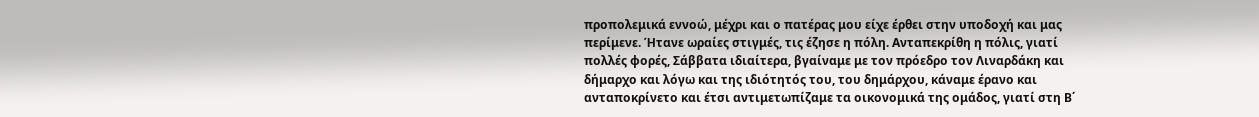προπολεμικά εννοώ, μέχρι και ο πατέρας μου είχε έρθει στην υποδοχή και μας περίμενε. Ήτανε ωραίες στιγμές, τις έζησε η πόλη. Ανταπεκρίθη η πόλις, γιατί πολλές φορές, Σάββατα ιδιαίτερα, βγαίναμε με τον πρόεδρο τον Λιναρδάκη και δήμαρχο και λόγω και της ιδιότητός του, του δημάρχου, κάναμε έρανο και ανταποκρίνετο και έτσι αντιμετωπίζαμε τα οικονομικά της ομάδος, γιατί στη Β΄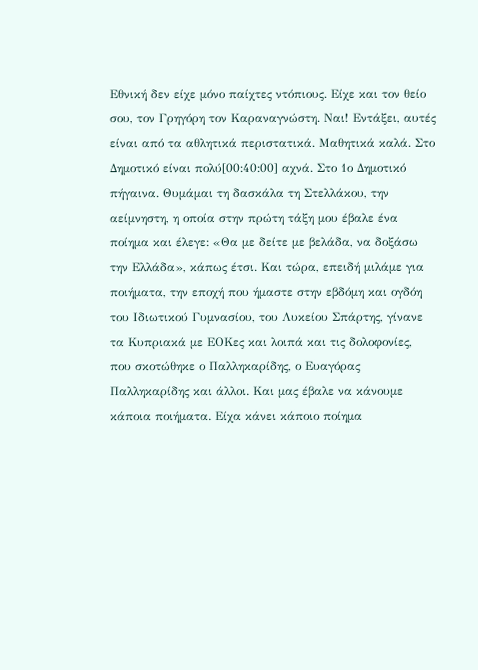Εθνική δεν είχε μόνο παίχτες ντόπιους. Είχε και τον θείο σου, τον Γρηγόρη τον Καραναγνώστη. Ναι! Εντάξει, αυτές είναι από τα αθλητικά περιστατικά. Μαθητικά καλά. Στο Δημοτικό είναι πολύ[00:40:00] αχνά. Στο 1ο Δημοτικό πήγαινα. Θυμάμαι τη δασκάλα τη Στελλάκου, την αείμνηστη, η οποία στην πρώτη τάξη μου έβαλε ένα ποίημα και έλεγε: «Θα με δείτε με βελάδα, να δοξάσω την Ελλάδα», κάπως έτσι. Και τώρα, επειδή μιλάμε για ποιήματα, την εποχή που ήμαστε στην εβδόμη και ογδόη του Ιδιωτικού Γυμνασίου, του Λυκείου Σπάρτης, γίνανε τα Κυπριακά με ΕΟΚες και λοιπά και τις δολοφονίες, που σκοτώθηκε ο Παλληκαρίδης, ο Ευαγόρας Παλληκαρίδης και άλλοι. Και μας έβαλε να κάνουμε κάποια ποιήματα. Είχα κάνει κάποιο ποίημα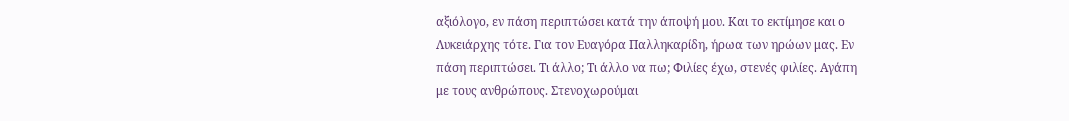αξιόλογο, εν πάση περιπτώσει κατά την άποψή μου. Και το εκτίμησε και ο Λυκειάρχης τότε. Για τον Ευαγόρα Παλληκαρίδη, ήρωα των ηρώων μας. Εν πάση περιπτώσει. Τι άλλο; Τι άλλο να πω; Φιλίες έχω, στενές φιλίες. Αγάπη με τους ανθρώπους. Στενοχωρούμαι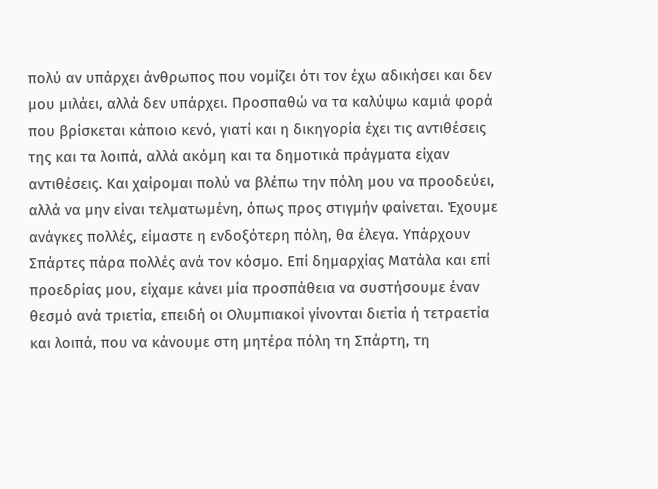πολύ αν υπάρχει άνθρωπος που νομίζει ότι τον έχω αδικήσει και δεν μου μιλάει, αλλά δεν υπάρχει. Προσπαθώ να τα καλύψω καμιά φορά που βρίσκεται κάποιο κενό, γιατί και η δικηγορία έχει τις αντιθέσεις της και τα λοιπά, αλλά ακόμη και τα δημοτικά πράγματα είχαν αντιθέσεις. Και χαίρομαι πολύ να βλέπω την πόλη μου να προοδεύει, αλλά να μην είναι τελματωμένη, όπως προς στιγμήν φαίνεται. Έχουμε ανάγκες πολλές, είμαστε η ενδοξότερη πόλη, θα έλεγα. Υπάρχουν Σπάρτες πάρα πολλές ανά τον κόσμο. Επί δημαρχίας Ματάλα και επί προεδρίας μου, είχαμε κάνει μία προσπάθεια να συστήσουμε έναν θεσμό ανά τριετία, επειδή οι Ολυμπιακοί γίνονται διετία ή τετραετία και λοιπά, που να κάνουμε στη μητέρα πόλη τη Σπάρτη, τη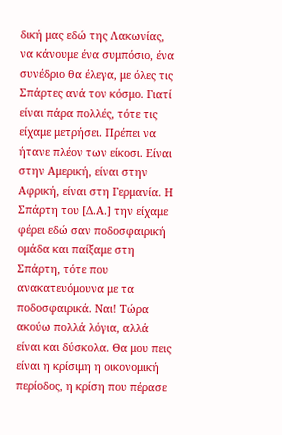δική μας εδώ της Λακωνίας, να κάνουμε ένα συμπόσιο, ένα συνέδριο θα έλεγα, με όλες τις Σπάρτες ανά τον κόσμο. Γιατί είναι πάρα πολλές, τότε τις είχαμε μετρήσει. Πρέπει να ήτανε πλέον των είκοσι. Είναι στην Αμερική, είναι στην Αφρική, είναι στη Γερμανία. Η Σπάρτη του [Δ.Α.] την είχαμε φέρει εδώ σαν ποδοσφαιρική ομάδα και παίξαμε στη Σπάρτη, τότε που ανακατευόμουνα με τα ποδοσφαιρικά. Ναι! Τώρα ακούω πολλά λόγια, αλλά είναι και δύσκολα. Θα μου πεις είναι η κρίσιμη η οικονομική περίοδος, η κρίση που πέρασε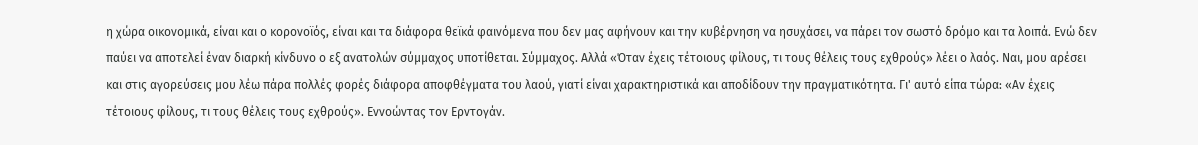η χώρα οικονομικά, είναι και ο κορονοϊός, είναι και τα διάφορα θεϊκά φαινόμενα που δεν μας αφήνουν και την κυβέρνηση να ησυχάσει, να πάρει τον σωστό δρόμο και τα λοιπά. Ενώ δεν παύει να αποτελεί έναν διαρκή κίνδυνο ο εξ ανατολών σύμμαχος υποτίθεται. Σύμμαχος. Αλλά «Όταν έχεις τέτοιους φίλους, τι τους θέλεις τους εχθρούς» λέει ο λαός. Ναι, μου αρέσει και στις αγορεύσεις μου λέω πάρα πολλές φορές διάφορα αποφθέγματα του λαού, γιατί είναι χαρακτηριστικά και αποδίδουν την πραγματικότητα. Γι' αυτό είπα τώρα: «Αν έχεις τέτοιους φίλους, τι τους θέλεις τους εχθρούς». Εννοώντας τον Ερντογάν.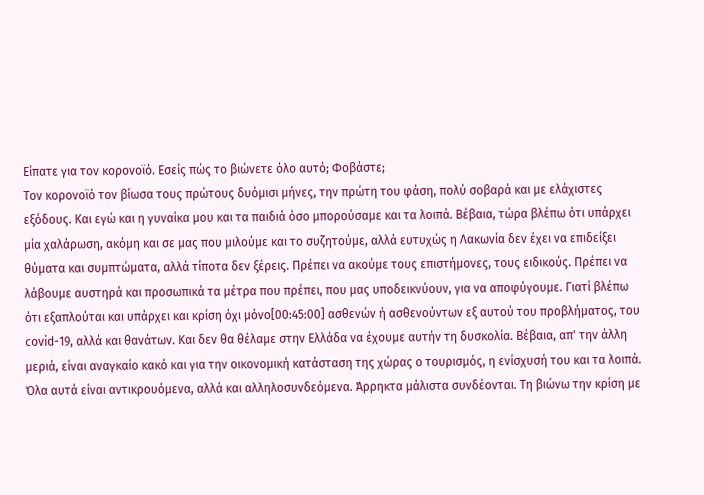Είπατε για τον κορονοϊό. Εσείς πώς το βιώνετε όλο αυτό; Φοβάστε;
Τον κορονοϊό τον βίωσα τους πρώτους δυόμισι μήνες, την πρώτη του φάση, πολύ σοβαρά και με ελάχιστες εξόδους. Και εγώ και η γυναίκα μου και τα παιδιά όσο μπορούσαμε και τα λοιπά. Βέβαια, τώρα βλέπω ότι υπάρχει μία χαλάρωση, ακόμη και σε μας που μιλούμε και το συζητούμε, αλλά ευτυχώς η Λακωνία δεν έχει να επιδείξει θύματα και συμπτώματα, αλλά τίποτα δεν ξέρεις. Πρέπει να ακούμε τους επιστήμονες, τους ειδικούς. Πρέπει να λάβουμε αυστηρά και προσωπικά τα μέτρα που πρέπει, που μας υποδεικνύουν, για να αποφύγουμε. Γιατί βλέπω ότι εξαπλούται και υπάρχει και κρίση όχι μόνο[00:45:00] ασθενών ή ασθενούντων εξ αυτού του προβλήματος, του covid-19, αλλά και θανάτων. Και δεν θα θέλαμε στην Ελλάδα να έχουμε αυτήν τη δυσκολία. Βέβαια, απ' την άλλη μεριά, είναι αναγκαίο κακό και για την οικονομική κατάσταση της χώρας ο τουρισμός, η ενίσχυσή του και τα λοιπά. Όλα αυτά είναι αντικρουόμενα, αλλά και αλληλοσυνδεόμενα. Άρρηκτα μάλιστα συνδέονται. Τη βιώνω την κρίση με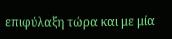επιφύλαξη τώρα και με μία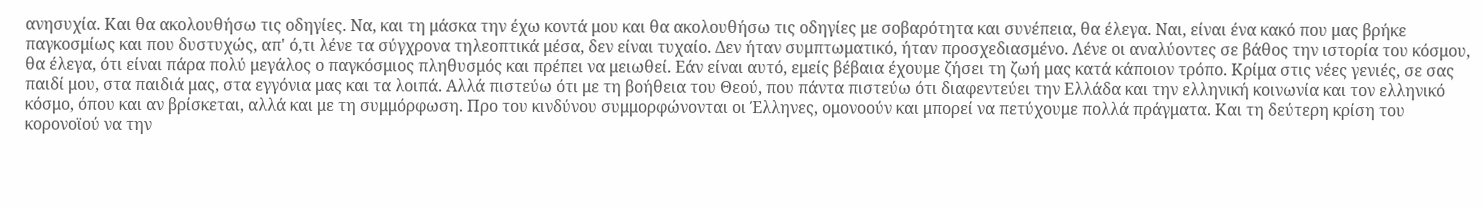ανησυχία. Και θα ακολουθήσω τις οδηγίες. Να, και τη μάσκα την έχω κοντά μου και θα ακολουθήσω τις οδηγίες με σοβαρότητα και συνέπεια, θα έλεγα. Ναι, είναι ένα κακό που μας βρήκε παγκοσμίως και που δυστυχώς, απ' ό,τι λένε τα σύγχρονα τηλεοπτικά μέσα, δεν είναι τυχαίο. Δεν ήταν συμπτωματικό, ήταν προσχεδιασμένο. Λένε οι αναλύοντες σε βάθος την ιστορία του κόσμου, θα έλεγα, ότι είναι πάρα πολύ μεγάλος ο παγκόσμιος πληθυσμός και πρέπει να μειωθεί. Εάν είναι αυτό, εμείς βέβαια έχουμε ζήσει τη ζωή μας κατά κάποιον τρόπο. Κρίμα στις νέες γενιές, σε σας παιδί μου, στα παιδιά μας, στα εγγόνια μας και τα λοιπά. Αλλά πιστεύω ότι με τη βοήθεια του Θεού, που πάντα πιστεύω ότι διαφεντεύει την Ελλάδα και την ελληνική κοινωνία και τον ελληνικό κόσμο, όπου και αν βρίσκεται, αλλά και με τη συμμόρφωση. Προ του κινδύνου συμμορφώνονται οι Έλληνες, ομονοούν και μπορεί να πετύχουμε πολλά πράγματα. Και τη δεύτερη κρίση του κορονοϊού να την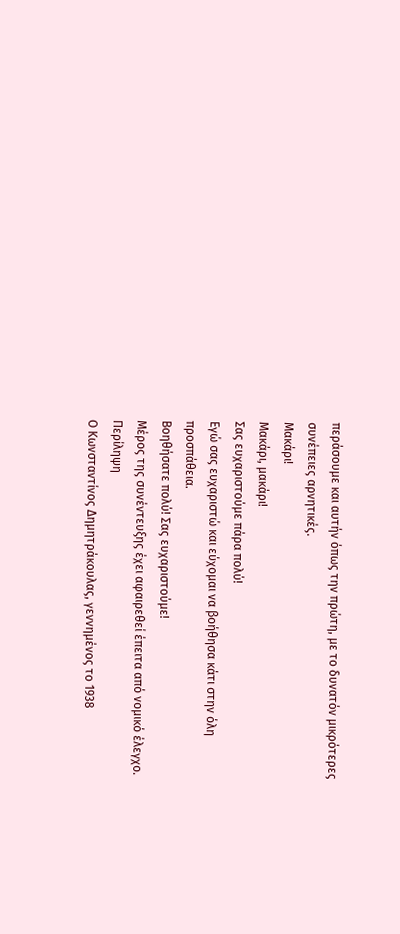περάσουμε και αυτήν όπως την πρώτη, με το δυνατόν μικρότερες συνέπειες αρνητικές.
Μακάρι!
Μακάρι, μακάρι!
Σας ευχαριστούμε πάρα πολύ!
Εγώ σας ευχαριστώ και εύχομαι να βοήθησα κάτι στην όλη προσπάθεια.
Βοηθήσατε πολύ! Σας ευχαριστούμε!
Μέρος της συνέντευξης έχει αφαιρεθεί έπειτα από νομικό έλεγχο.
Περίληψη
Ο Κωνσταντίνος Δημητράκουλας, γεννημένος το 1938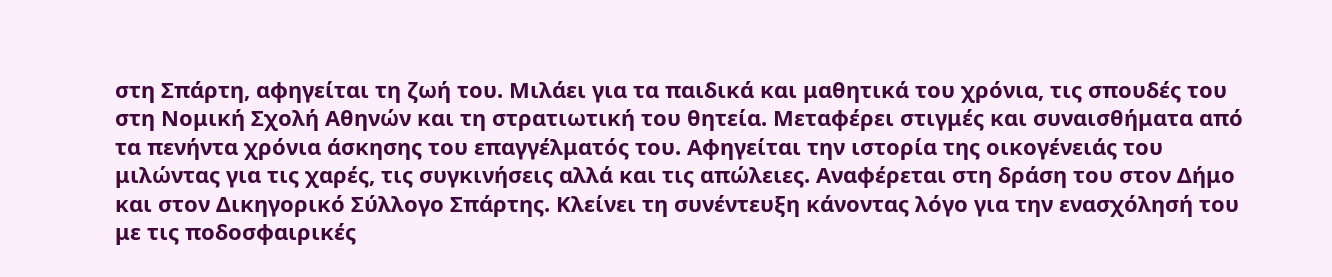στη Σπάρτη, αφηγείται τη ζωή του. Μιλάει για τα παιδικά και μαθητικά του χρόνια, τις σπουδές του στη Νομική Σχολή Αθηνών και τη στρατιωτική του θητεία. Μεταφέρει στιγμές και συναισθήματα από τα πενήντα χρόνια άσκησης του επαγγέλματός του. Αφηγείται την ιστορία της οικογένειάς του μιλώντας για τις χαρές, τις συγκινήσεις αλλά και τις απώλειες. Αναφέρεται στη δράση του στον Δήμο και στον Δικηγορικό Σύλλογο Σπάρτης. Kλείνει τη συνέντευξη κάνοντας λόγο για την ενασχόλησή του με τις ποδοσφαιρικές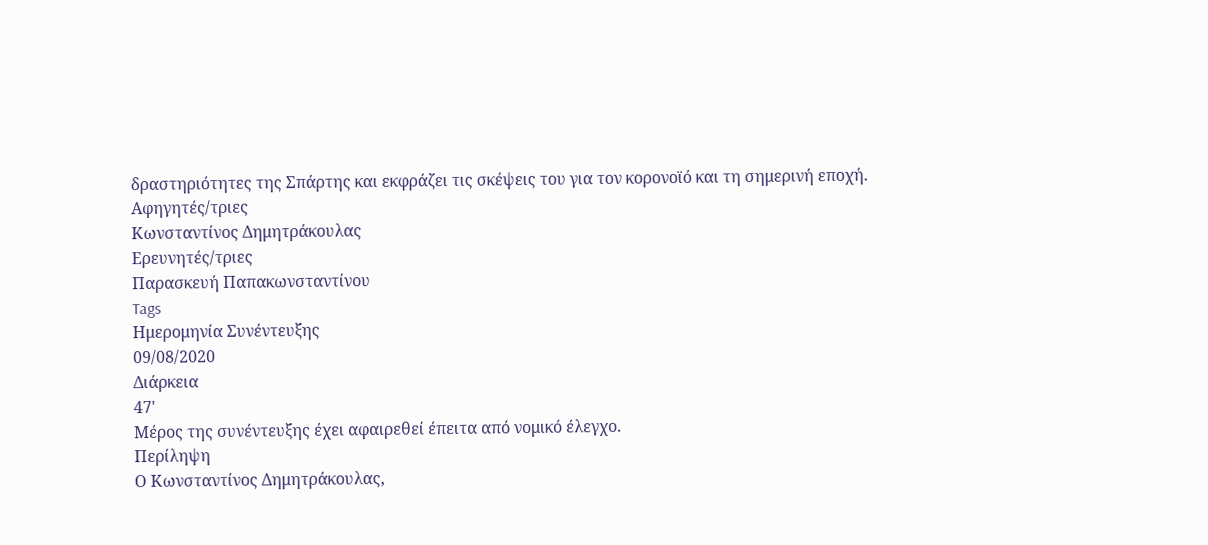δραστηριότητες της Σπάρτης και εκφράζει τις σκέψεις του για τον κορονοϊό και τη σημερινή εποχή.
Αφηγητές/τριες
Κωνσταντίνος Δημητράκουλας
Ερευνητές/τριες
Παρασκευή Παπακωνσταντίνου
Tags
Ημερομηνία Συνέντευξης
09/08/2020
Διάρκεια
47'
Μέρος της συνέντευξης έχει αφαιρεθεί έπειτα από νομικό έλεγχο.
Περίληψη
Ο Κωνσταντίνος Δημητράκουλας,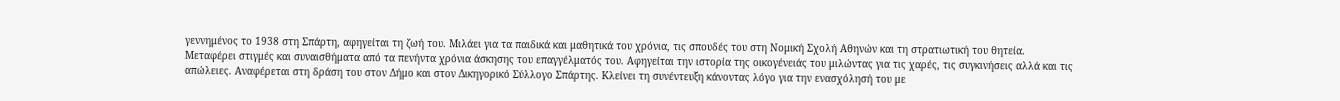γεννημένος το 1938 στη Σπάρτη, αφηγείται τη ζωή του. Μιλάει για τα παιδικά και μαθητικά του χρόνια, τις σπουδές του στη Νομική Σχολή Αθηνών και τη στρατιωτική του θητεία. Μεταφέρει στιγμές και συναισθήματα από τα πενήντα χρόνια άσκησης του επαγγέλματός του. Αφηγείται την ιστορία της οικογένειάς του μιλώντας για τις χαρές, τις συγκινήσεις αλλά και τις απώλειες. Αναφέρεται στη δράση του στον Δήμο και στον Δικηγορικό Σύλλογο Σπάρτης. Kλείνει τη συνέντευξη κάνοντας λόγο για την ενασχόλησή του με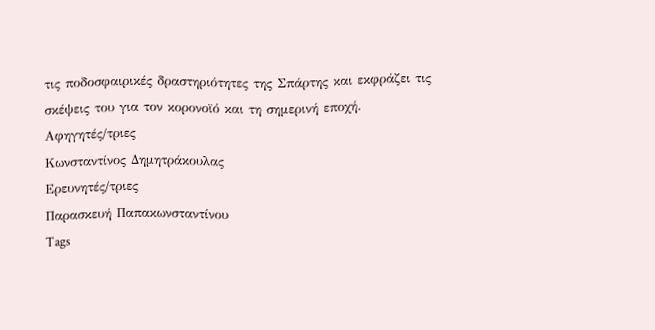τις ποδοσφαιρικές δραστηριότητες της Σπάρτης και εκφράζει τις σκέψεις του για τον κορονοϊό και τη σημερινή εποχή.
Αφηγητές/τριες
Κωνσταντίνος Δημητράκουλας
Ερευνητές/τριες
Παρασκευή Παπακωνσταντίνου
Tags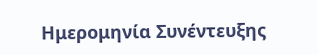Ημερομηνία Συνέντευξης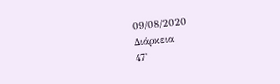09/08/2020
Διάρκεια
47'